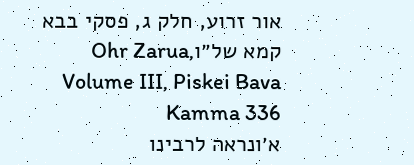אור זרוע, חלק ג, פסקי בבא קמא של״וOhr Zarua, Volume III, Piskei Bava Kamma 336
א׳ונראה לרבינו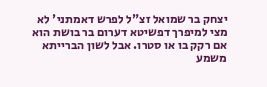יצחק בר שמואל זצ"ל לפרש דאמתני' לא מצי למיפרך דפשיטא דערום בר בושת הוא אם רקק בו או סטרו. אבל לשון הברייתא משמע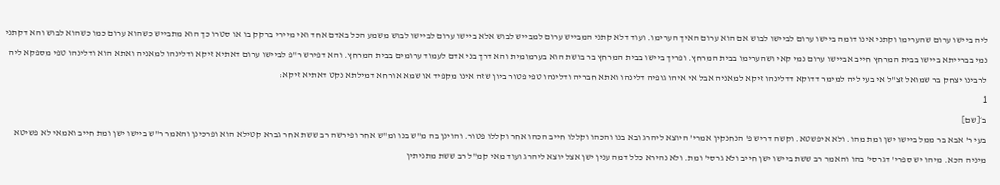ליה ביישו ערום שהערימו וקתני אינו דומה ביישו ערום לביישו לבוש אם הוא ערום האיך הערימו. ועוד דלא קתני המבייש ערום למבייש לבוש אלא ביישו ערום לביישו לבוש משמע הכל באדם אחד ואי מיירי ברקק בו או סטרו כך הוא מתבייש כשהוא ערום כמו כשהוא לבוש והא דקתני נמי בברייתא ביישו בבית המרחץ חייב אביישו ערום נמי קאי ושהערימו בבית המרחץ. ופריך ביישו בבית המרחץ בר בושת הוא בערמומית והא דרך בני אדם לעמוד ערומים בבית המרחץ. והא דפירש ר"פ לביישו ערום דאתיא זיקא ודלינהו למאניה ואתא הוא ודלינהו טפי מספקא ליה לרבינו יצחק בר שמואל זצ"ל אי בעי ליה למימר דדוקא דדלינהו זיקא למאניה אבל אי איהו גופיה דלינהו ואתא חבריה ודלינהו טפי פטור ביון שזה אינו מקפיד או שמא אורחא דמילתא נקט דאתיא זיקא:
1
ב׳[שם]
בעי ר' אבא בר ממל ביישו ישן ומת מהו. ולא איפשטא. וקשה דריש פ' הנחנקין אמרי' היוצא ליהרג ובא בנו והכהו וקללו חייב הכהו אחר וקללו פטור. והוינן בה מ"ש בנו ומ"ש אחר ופירשה רב ששת אחר גברא קטילא הוא ופרכינן והאמר ר"ש ביישו ישן ומת חייב ואמאי לא פשיטא מיניה הכא. מיהו יש ספרי' דגרסי' בהו והאמר רב ששת ביישו ישן חייב ולא גרסי' ומת. ולא נהירא כלל דמה ענין ישן אצל יוצא ליהרג ועוד מאי קמ"ל רב ששת מתניתין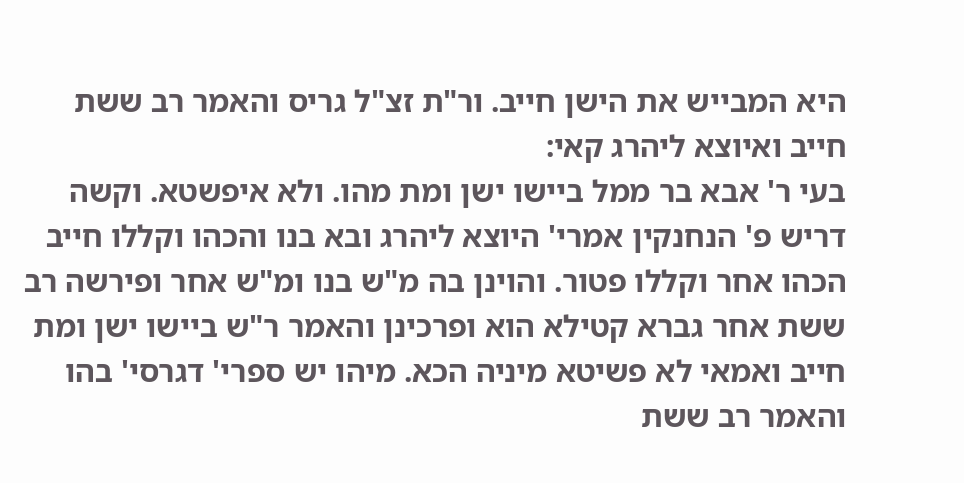היא המבייש את הישן חייב. ור"ת זצ"ל גריס והאמר רב ששת חייב ואיוצא ליהרג קאי:
בעי ר' אבא בר ממל ביישו ישן ומת מהו. ולא איפשטא. וקשה דריש פ' הנחנקין אמרי' היוצא ליהרג ובא בנו והכהו וקללו חייב הכהו אחר וקללו פטור. והוינן בה מ"ש בנו ומ"ש אחר ופירשה רב ששת אחר גברא קטילא הוא ופרכינן והאמר ר"ש ביישו ישן ומת חייב ואמאי לא פשיטא מיניה הכא. מיהו יש ספרי' דגרסי' בהו והאמר רב ששת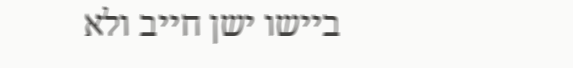ביישו ישן חייב ולא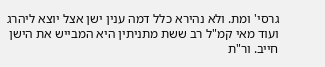גרסי' ומת. ולא נהירא כלל דמה ענין ישן אצל יוצא ליהרג ועוד מאי קמ"ל רב ששת מתניתין היא המבייש את הישן חייב. ור"ת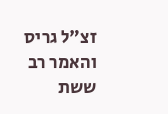זצ"ל גריס והאמר רב ששת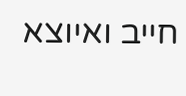חייב ואיוצא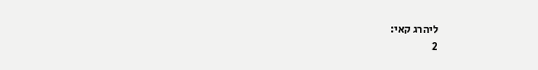ליהרג קאי:
2